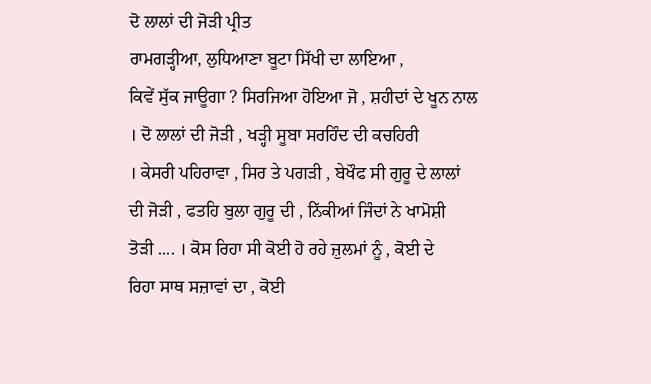ਦੋ ਲਾਲਾਂ ਦੀ ਜੋੜੀ ਪ੍ਰੀਤ
ਰਾਮਗੜ੍ਹੀਆ, ਲੁਧਿਆਣਾ ਬੂਟਾ ਸਿੱਖੀ ਦਾ ਲਾਇਆ ,
ਕਿਵੇਂ ਸੁੱਕ ਜਾਊਗਾ ? ਸਿਰਜਿਆ ਹੋਇਆ ਜੋ , ਸ਼ਹੀਦਾਂ ਦੇ ਖੂਨ ਨਾਲ
। ਦੋ ਲਾਲਾਂ ਦੀ ਜੋੜੀ , ਖੜ੍ਹੀ ਸੂਬਾ ਸਰਹਿੰਦ ਦੀ ਕਚਹਿਰੀ
। ਕੇਸਰੀ ਪਹਿਰਾਵਾ , ਸਿਰ ਤੇ ਪਗੜੀ , ਬੇਖੌਫ ਸੀ ਗੁਰੂ ਦੇ ਲਾਲਾਂ
ਦੀ ਜੋੜੀ , ਫਤਹਿ ਬੁਲਾ ਗੁਰੂ ਦੀ , ਨਿੱਕੀਆਂ ਜਿੰਦਾਂ ਨੇ ਖਾਮੋਸ਼ੀ
ਤੋੜੀ .... । ਕੋਸ ਰਿਹਾ ਸੀ ਕੋਈ ਹੋ ਰਹੇ ਜ਼ੁਲਮਾਂ ਨੂੰ , ਕੋਈ ਦੇ
ਰਿਹਾ ਸਾਥ ਸਜ਼ਾਵਾਂ ਦਾ , ਕੋਈ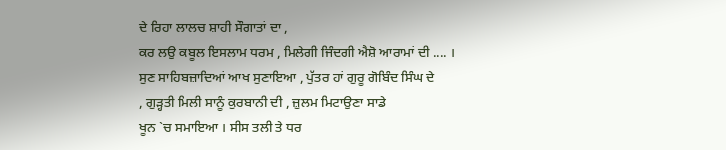ਦੇ ਰਿਹਾ ਲਾਲਚ ਸ਼ਾਹੀ ਸੌਗਾਤਾਂ ਦਾ ,
ਕਰ ਲਉ ਕਬੂਲ ਇਸਲਾਮ ਧਰਮ , ਮਿਲੇਗੀ ਜਿੰਦਗੀ ਐਸ਼ੋ ਆਰਾਮਾਂ ਦੀ .... ।
ਸੁਣ ਸਾਹਿਬਜ਼ਾਦਿਆਂ ਆਖ ਸੁਣਾਇਆ , ਪੁੱਤਰ ਹਾਂ ਗੁਰੂ ਗੋਬਿੰਦ ਸਿੰਘ ਦੇ
, ਗੁੜ੍ਹਤੀ ਮਿਲੀ ਸਾਨੂੰ ਕੁਰਬਾਨੀ ਦੀ , ਜ਼ੁਲਮ ਮਿਟਾਉਣਾ ਸਾਡੇ
ਖੂਨ `ਚ ਸਮਾਇਆ । ਸੀਸ ਤਲੀ ਤੇ ਧਰ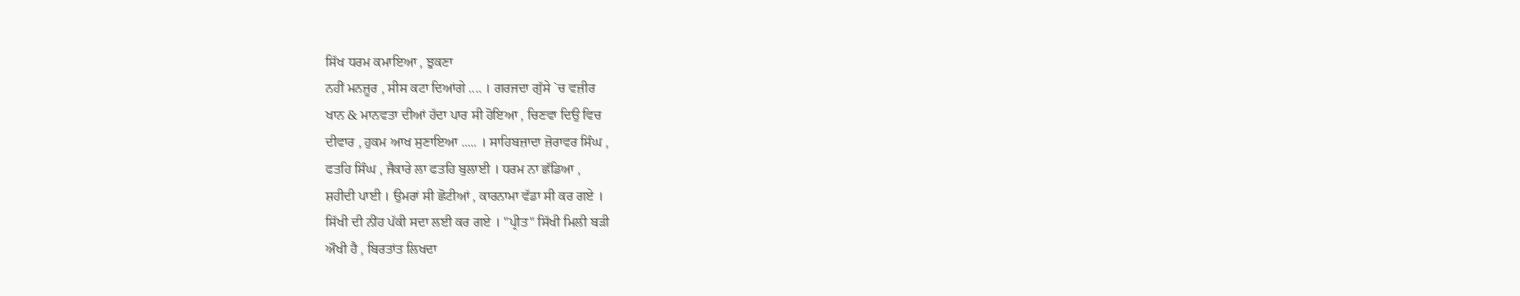ਸਿੱਖ ਧਰਮ ਕਮਾਇਆ , ਝੁਕਣਾ
ਨਹੀਂ ਮਨਜ਼ੂਰ , ਸੀਸ ਕਟਾ ਦਿਆਂਗੇ .... । ਗਰਜਦਾ ਗੁੱਸੇ `ਚ ਵਜ਼ੀਰ
ਖਾਨ & ਮਾਨਵਤਾ ਦੀਆਂ ਹੱਦਾ ਪਾਰ ਸੀ ਹੋਇਆ , ਚਿਣਵਾ ਦਿਉ ਵਿਚ
ਦੀਵਾਰ , ਹੁਕਮ ਆਖ ਸੁਣਾਇਆ ..... । ਸਾਹਿਬਜ਼ਾਦਾ ਜ਼ੋਰਾਵਰ ਸਿੰਘ ,
ਫਤਹਿ ਸਿੰਘ , ਜੈਕਾਰੇ ਲਾ ਫਤਹਿ ਬੁਲਾਈ । ਧਰਮ ਨਾ ਛੱਡਿਆ ,
ਸ਼ਹੀਦੀ ਪਾਈ । ਉਮਰਾਂ ਸੀ ਛੋਟੀਆਂ , ਕਾਰਨਾਮਾ ਵੱਡਾ ਸੀ ਕਰ ਗਏ ।
ਸਿੱਖੀ ਦੀ ਨੀਂਹ ਪੱਕੀ ਸਦਾ ਲਈ ਕਰ ਗਏ । "ਪ੍ਰੀਤ" ਸਿੱਖੀ ਮਿਲੀ ਬੜੀ
ਔਖੀ ਹੈ , ਬਿਰਤਾਂਤ ਲਿਖਦਾ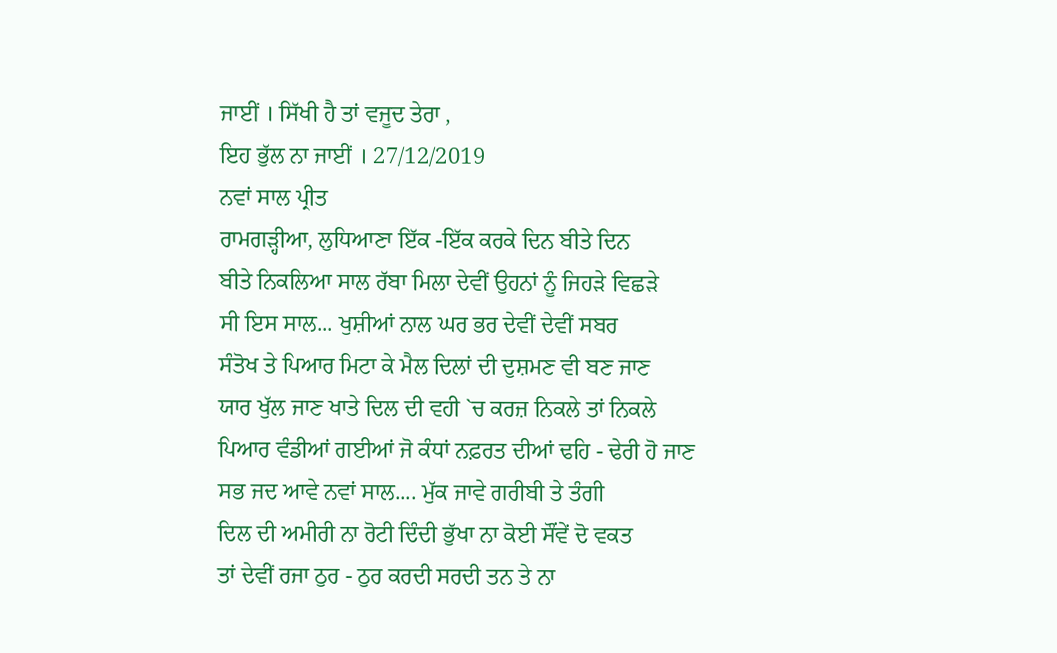ਜਾਈਂ । ਸਿੱਖੀ ਹੈ ਤਾਂ ਵਜੂਦ ਤੇਰਾ ,
ਇਹ ਭੁੱਲ ਨਾ ਜਾਈਂ । 27/12/2019
ਨਵਾਂ ਸਾਲ ਪ੍ਰੀਤ
ਰਾਮਗੜ੍ਹੀਆ, ਲੁਧਿਆਣਾ ਇੱਕ -ਇੱਕ ਕਰਕੇ ਦਿਨ ਬੀਤੇ ਦਿਨ
ਬੀਤੇ ਨਿਕਲਿਆ ਸਾਲ ਰੱਬਾ ਮਿਲਾ ਦੇਵੀਂ ਉਹਨਾਂ ਨੂੰ ਜਿਹੜੇ ਵਿਛੜੇ
ਸੀ ਇਸ ਸਾਲ... ਖੁਸ਼ੀਆਂ ਨਾਲ ਘਰ ਭਰ ਦੇਵੀਂ ਦੇਵੀਂ ਸਬਰ
ਸੰਤੋਖ ਤੇ ਪਿਆਰ ਮਿਟਾ ਕੇ ਮੈਲ ਦਿਲਾਂ ਦੀ ਦੁਸ਼ਮਣ ਵੀ ਬਣ ਜਾਣ
ਯਾਰ ਖੁੱਲ ਜਾਣ ਖਾਤੇ ਦਿਲ ਦੀ ਵਹੀ `ਚ ਕਰਜ਼ ਨਿਕਲੇ ਤਾਂ ਨਿਕਲੇ
ਪਿਆਰ ਵੰਡੀਆਂ ਗਈਆਂ ਜੋ ਕੰਧਾਂ ਨਫ਼ਰਤ ਦੀਆਂ ਢਹਿ - ਢੇਰੀ ਹੋ ਜਾਣ
ਸਭ ਜਦ ਆਵੇ ਨਵਾਂ ਸਾਲ.... ਮੁੱਕ ਜਾਵੇ ਗਰੀਬੀ ਤੇ ਤੰਗੀ
ਦਿਲ ਦੀ ਅਮੀਰੀ ਨਾ ਰੋਟੀ ਦਿੰਦੀ ਭੁੱਖਾ ਨਾ ਕੋਈ ਸੌਂਵੇਂ ਦੋ ਵਕਤ
ਤਾਂ ਦੇਵੀਂ ਰਜਾ ਠੁਰ - ਠੁਰ ਕਰਦੀ ਸਰਦੀ ਤਨ ਤੇ ਨਾ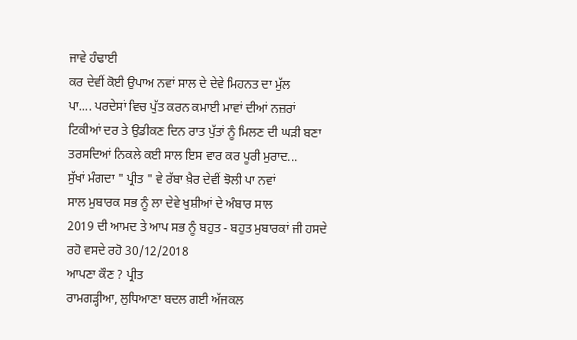ਜਾਵੇ ਹੰਢਾਈ
ਕਰ ਦੇਵੀਂ ਕੋਈ ਉਪਾਅ ਨਵਾਂ ਸਾਲ ਦੇ ਦੇਵੇ ਮਿਹਨਤ ਦਾ ਮੁੱਲ
ਪਾ.... ਪਰਦੇਸਾਂ ਵਿਚ ਪੁੱਤ ਕਰਨ ਕਮਾਈ ਮਾਵਾਂ ਦੀਆਂ ਨਜ਼ਰਾਂ
ਟਿਕੀਆਂ ਦਰ ਤੇ ਉਡੀਕਣ ਦਿਨ ਰਾਤ ਪੁੱਤਾਂ ਨੂੰ ਮਿਲਣ ਦੀ ਘੜੀ ਬਣਾ
ਤਰਸਦਿਆਂ ਨਿਕਲੇ ਕਈ ਸਾਲ ਇਸ ਵਾਰ ਕਰ ਪੂਰੀ ਮੁਰਾਦ...
ਸੁੱਖਾਂ ਮੰਗਦਾ " ਪ੍ਰੀਤ " ਵੇ ਰੱਬਾ ਖ਼ੈਰ ਦੇਵੀਂ ਝੋਲੀ ਪਾ ਨਵਾਂ
ਸਾਲ ਮੁਬਾਰਕ ਸਭ ਨੂੰ ਲਾ ਦੇਵੇ ਖੁਸ਼ੀਆਂ ਦੇ ਅੰਬਾਰ ਸਾਲ
2019 ਦੀ ਆਮਦ ਤੇ ਆਪ ਸਭ ਨੂੰ ਬਹੁਤ - ਬਹੁਤ ਮੁਬਾਰਕਾਂ ਜੀ ਹਸਦੇ
ਰਹੋ ਵਸਦੇ ਰਹੋ 30/12/2018
ਆਪਣਾ ਕੌਣ ? ਪ੍ਰੀਤ
ਰਾਮਗੜ੍ਹੀਆ, ਲੁਧਿਆਣਾ ਬਦਲ ਗਈ ਅੱਜਕਲ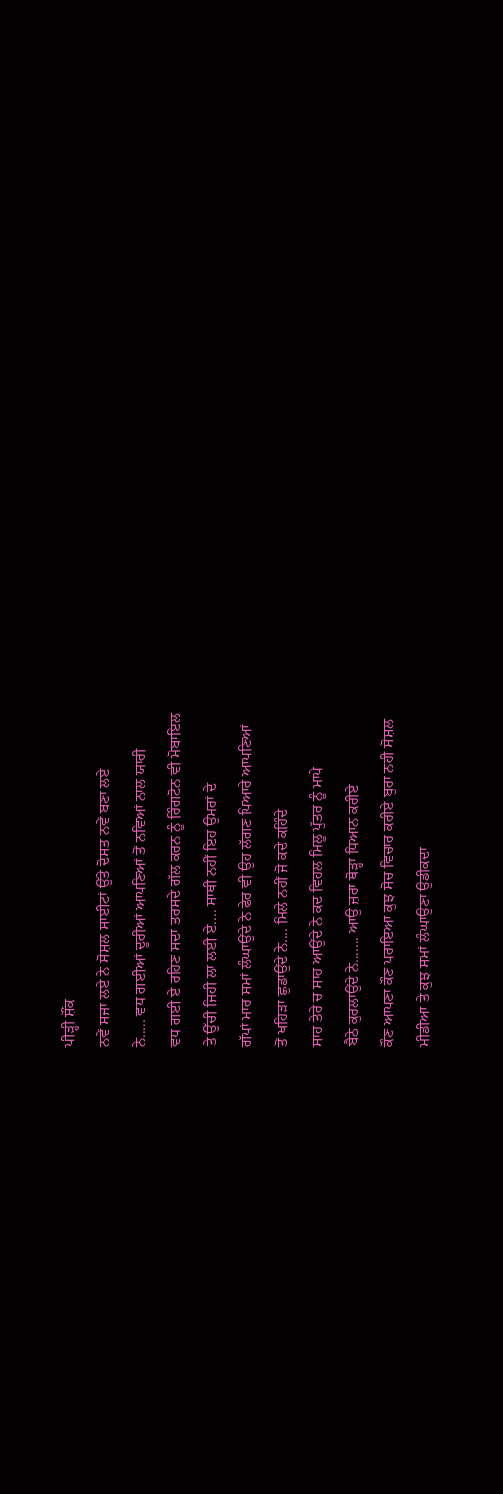ਪੀੜ੍ਹੀ ਸ਼ੌਂਕ
ਨਵੇਂ ਸਜਾ ਲਏ ਨੇ ਸੋਸ਼ਲ ਸਾਈਟਾਂ ਉੱਤੇ ਦੋਸਤ ਨਵੇਂ ਬਣਾ ਲਏ
ਨੇ..... ਵਧ ਗਈਆਂ ਦੂਰੀਆਂ ਆਪਣਿਆਂ ਤੋਂ ਨਵਿਆਂ ਨਾਲ ਯਾਰੀ
ਵਧ ਗਈ ਏ ਰਹਿਣ ਸਦਾ ਤਰਸਦੇ ਗੱਲ ਕਰਨ ਨੂੰ ਰਿੰਗਟੋਨ ਵੀ ਮੋਬਾਇਲ
ਤੇ ਉੱਚੀ ਜਿਹੀ ਲਾ ਲਈ ਏ.... ਸਾਥੀ ਨਹੀਂ ਇਹ ਉਮਰਾਂ ਦੇ
ਗੱਪਾਂ ਮਾਰ ਸਮਾਂ ਲੰਘਾਉਂਦੇ ਨੇ ਫੇਰ ਵੀ ਉਹ ਲੱਗਣ ਪਿਆਰੇ ਆਪਣਿਆਂ
ਤੋਂ ਖਹਿੜਾ ਛੁਡਾਉਂਦੇ ਨੇ.... ਮਿਲੇ ਨਹੀਂ ਜੋ ਕਦੇ ਕਹਿੰਦੇ
ਸਾਹ ਤੇਰੇ ਚ ਸਾਹ ਆਉਂਦੇ ਨੇ ਕਦ ਵਿਹਲ ਮਿਲੂ ਪੁੱਤਰ ਨੂੰ ਮਾਪੇ
ਬੈਠੇ ਕੁਰਲਾਉਂਦੇ ਨੇ....... ਆਉ ਜ਼ਰਾ ਥੋੜ੍ਹਾ ਧਿਆਨ ਕਰੀਏ
ਕੌਣ ਆਪਣਾ ਕੌਣ ਪਰਾਇਆ ਕੁਝ ਸੋਚ ਵਿਚਾਰ ਕਰੀਏ ਬੁਰਾ ਨਹੀ ਸੋਸ਼ਲ
ਮੀਡੀਆ ਤੇ ਕੁਝ ਸਮਾਂ ਲੰਘਾਉਣਾ ਉਡੀਕਦਾ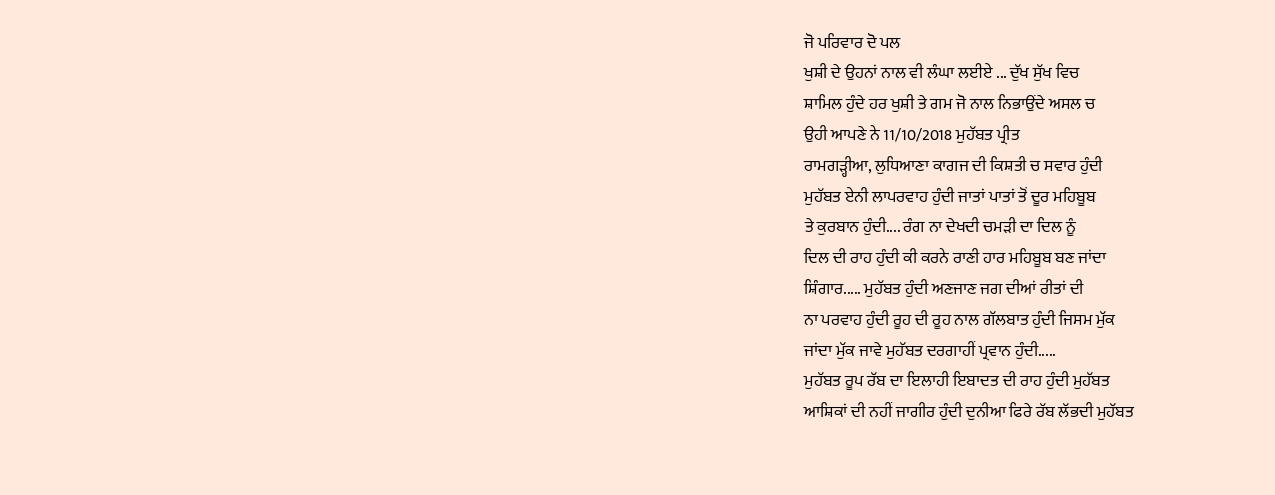ਜੋ ਪਰਿਵਾਰ ਦੋ ਪਲ
ਖੁਸ਼ੀ ਦੇ ਉਹਨਾਂ ਨਾਲ ਵੀ ਲੰਘਾ ਲਈਏ ... ਦੁੱਖ ਸੁੱਖ ਵਿਚ
ਸ਼ਾਮਿਲ ਹੁੰਦੇ ਹਰ ਖੁਸ਼ੀ ਤੇ ਗਮ ਜੋ ਨਾਲ ਨਿਭਾਉਂਦੇ ਅਸਲ ਚ
ਉਹੀ ਆਪਣੇ ਨੇ 11/10/2018 ਮੁਹੱਬਤ ਪ੍ਰੀਤ
ਰਾਮਗੜ੍ਹੀਆ, ਲੁਧਿਆਣਾ ਕਾਗਜ ਦੀ ਕਿਸ਼ਤੀ ਚ ਸਵਾਰ ਹੁੰਦੀ
ਮੁਹੱਬਤ ਏਨੀ ਲਾਪਰਵਾਹ ਹੁੰਦੀ ਜਾਤਾਂ ਪਾਤਾਂ ਤੋਂ ਦੂਰ ਮਹਿਬੂਬ
ਤੇ ਕੁਰਬਾਨ ਹੁੰਦੀ.... ਰੰਗ ਨਾ ਦੇਖਦੀ ਚਮੜੀ ਦਾ ਦਿਲ ਨੂੰ
ਦਿਲ ਦੀ ਰਾਹ ਹੁੰਦੀ ਕੀ ਕਰਨੇ ਰਾਣੀ ਹਾਰ ਮਹਿਬੂਬ ਬਣ ਜਾਂਦਾ
ਸ਼ਿੰਗਾਰ..... ਮੁਹੱਬਤ ਹੁੰਦੀ ਅਣਜਾਣ ਜਗ ਦੀਆਂ ਰੀਤਾਂ ਦੀ
ਨਾ ਪਰਵਾਹ ਹੁੰਦੀ ਰੂਹ ਦੀ ਰੂਹ ਨਾਲ ਗੱਲਬਾਤ ਹੁੰਦੀ ਜਿਸਮ ਮੁੱਕ
ਜਾਂਦਾ ਮੁੱਕ ਜਾਵੇ ਮੁਹੱਬਤ ਦਰਗਾਹੀਂ ਪ੍ਰਵਾਨ ਹੁੰਦੀ.....
ਮੁਹੱਬਤ ਰੂਪ ਰੱਬ ਦਾ ਇਲਾਹੀ ਇਬਾਦਤ ਦੀ ਰਾਹ ਹੁੰਦੀ ਮੁਹੱਬਤ
ਆਸ਼ਿਕਾਂ ਦੀ ਨਹੀਂ ਜਾਗੀਰ ਹੁੰਦੀ ਦੁਨੀਆ ਫਿਰੇ ਰੱਬ ਲੱਭਦੀ ਮੁਹੱਬਤ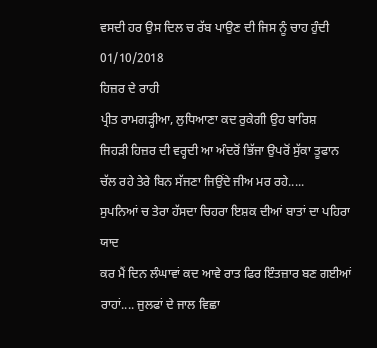ਵਸਦੀ ਹਰ ਉਸ ਦਿਲ ਚ ਰੱਬ ਪਾਉਣ ਦੀ ਜਿਸ ਨੂੰ ਚਾਹ ਹੁੰਦੀ
01/10/2018
ਹਿਜ਼ਰ ਦੇ ਰਾਹੀ
ਪ੍ਰੀਤ ਰਾਮਗੜ੍ਹੀਆ, ਲੁਧਿਆਣਾ ਕਦ ਰੁਕੇਗੀ ਉਹ ਬਾਰਿਸ਼
ਜਿਹੜੀ ਹਿਜ਼ਰ ਦੀ ਵਰ੍ਹਦੀ ਆ ਅੰਦਰੋਂ ਭਿੱਜਾ ਉਪਰੋਂ ਸੁੱਕਾ ਤੂਫਾਨ
ਚੱਲ ਰਹੇ ਤੇਰੇ ਬਿਨ ਸੱਜਣਾ ਜਿਉਂਦੇ ਜੀਅ ਮਰ ਰਹੇ.....
ਸੁਪਨਿਆਂ ਚ ਤੇਰਾ ਹੱਸਦਾ ਚਿਹਰਾ ਇਸ਼ਕ ਦੀਆਂ ਬਾਤਾਂ ਦਾ ਪਹਿਰਾ ਯਾਦ
ਕਰ ਮੈਂ ਦਿਨ ਲੰਘਾਵਾਂ ਕਦ ਆਵੇ ਰਾਤ ਫਿਰ ਇੰਤਜ਼ਾਰ ਬਣ ਗਈਆਂ
ਰਾਹਾਂ.... ਜੁਲਫਾਂ ਦੇ ਜਾਲ ਵਿਛਾ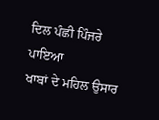ਦਿਲ ਪੰਛੀ ਪਿੰਜਰੇ ਪਾਇਆ
ਖਾਬਾਂ ਦੇ ਮਹਿਲ ਉਸਾਰ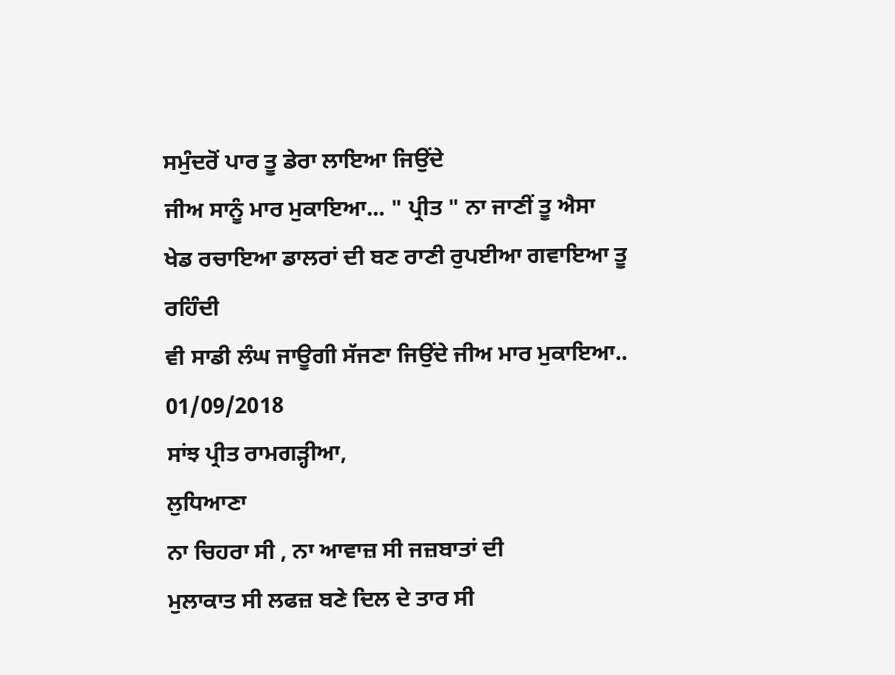ਸਮੁੰਦਰੋਂ ਪਾਰ ਤੂ ਡੇਰਾ ਲਾਇਆ ਜਿਉਂਦੇ
ਜੀਅ ਸਾਨੂੰ ਮਾਰ ਮੁਕਾਇਆ... " ਪ੍ਰੀਤ " ਨਾ ਜਾਣੀਂ ਤੂ ਐਸਾ
ਖੇਡ ਰਚਾਇਆ ਡਾਲਰਾਂ ਦੀ ਬਣ ਰਾਣੀ ਰੁਪਈਆ ਗਵਾਇਆ ਤੂ ਰਹਿੰਦੀ
ਵੀ ਸਾਡੀ ਲੰਘ ਜਾਊਗੀ ਸੱਜਣਾ ਜਿਉਂਦੇ ਜੀਅ ਮਾਰ ਮੁਕਾਇਆ..
01/09/2018
ਸਾਂਝ ਪ੍ਰੀਤ ਰਾਮਗੜ੍ਹੀਆ,
ਲੁਧਿਆਣਾ
ਨਾ ਚਿਹਰਾ ਸੀ , ਨਾ ਆਵਾਜ਼ ਸੀ ਜਜ਼ਬਾਤਾਂ ਦੀ
ਮੁਲਾਕਾਤ ਸੀ ਲਫਜ਼ ਬਣੇ ਦਿਲ ਦੇ ਤਾਰ ਸੀ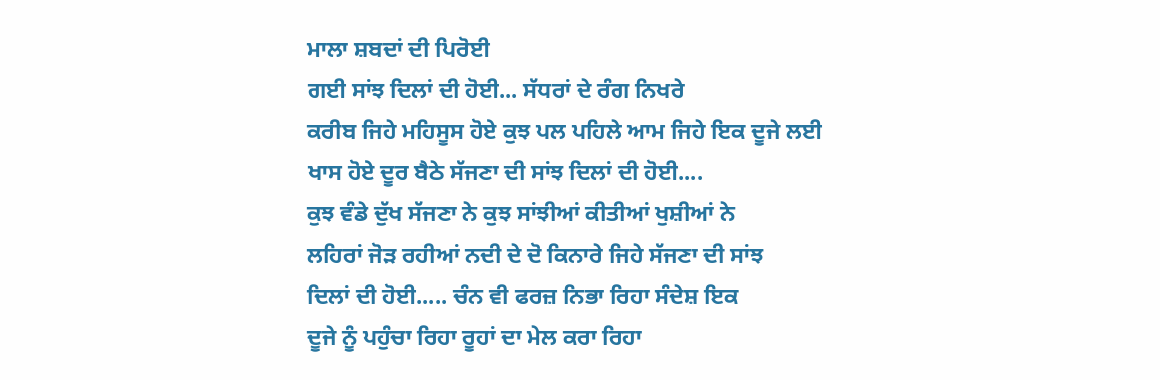ਮਾਲਾ ਸ਼ਬਦਾਂ ਦੀ ਪਿਰੋਈ
ਗਈ ਸਾਂਝ ਦਿਲਾਂ ਦੀ ਹੋਈ... ਸੱਧਰਾਂ ਦੇ ਰੰਗ ਨਿਖਰੇ
ਕਰੀਬ ਜਿਹੇ ਮਹਿਸੂਸ ਹੋਏ ਕੁਝ ਪਲ ਪਹਿਲੇ ਆਮ ਜਿਹੇ ਇਕ ਦੂਜੇ ਲਈ
ਖਾਸ ਹੋਏ ਦੂਰ ਬੈਠੇ ਸੱਜਣਾ ਦੀ ਸਾਂਝ ਦਿਲਾਂ ਦੀ ਹੋਈ....
ਕੁਝ ਵੰਡੇ ਦੁੱਖ ਸੱਜਣਾ ਨੇ ਕੁਝ ਸਾਂਝੀਆਂ ਕੀਤੀਆਂ ਖੁਸ਼ੀਆਂ ਨੇ
ਲਹਿਰਾਂ ਜੋੜ ਰਹੀਆਂ ਨਦੀ ਦੇ ਦੋ ਕਿਨਾਰੇ ਜਿਹੇ ਸੱਜਣਾ ਦੀ ਸਾਂਝ
ਦਿਲਾਂ ਦੀ ਹੋਈ..... ਚੰਨ ਵੀ ਫਰਜ਼ ਨਿਭਾ ਰਿਹਾ ਸੰਦੇਸ਼ ਇਕ
ਦੂਜੇ ਨੂੰ ਪਹੁੰਚਾ ਰਿਹਾ ਰੂਹਾਂ ਦਾ ਮੇਲ ਕਰਾ ਰਿਹਾ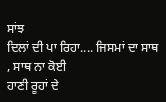ਸਾਂਝ
ਦਿਲਾਂ ਦੀ ਪਾ ਰਿਹਾ.... ਜਿਸਮਾਂ ਦਾ ਸਾਥ , ਸਾਥ ਨਾ ਕੋਈ
ਹਾਣੀ ਰੂਹਾਂ ਦੇ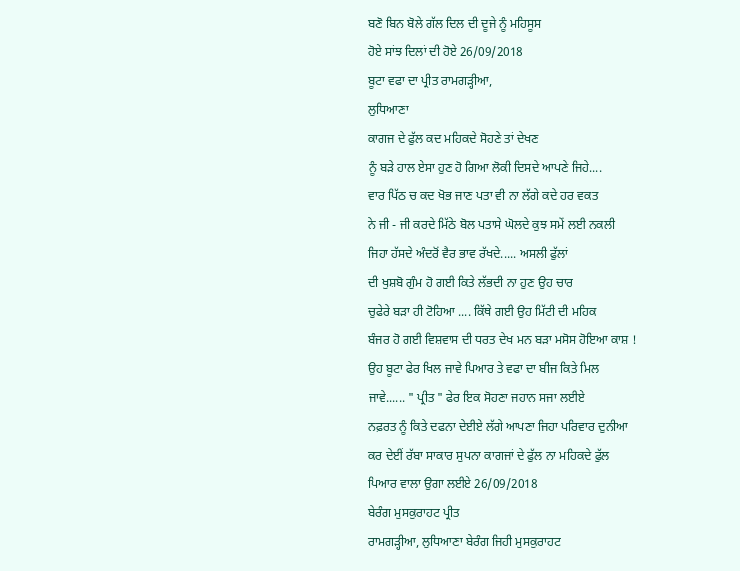ਬਣੋ ਬਿਨ ਬੋਲੇ ਗੱਲ ਦਿਲ ਦੀ ਦੂਜੇ ਨੂੰ ਮਹਿਸੂਸ
ਹੋਏ ਸਾਂਝ ਦਿਲਾਂ ਦੀ ਹੋਏ 26/09/2018
ਬੂਟਾ ਵਫਾ ਦਾ ਪ੍ਰੀਤ ਰਾਮਗੜ੍ਹੀਆ,
ਲੁਧਿਆਣਾ
ਕਾਗਜ ਦੇ ਫੁੱਲ ਕਦ ਮਹਿਕਦੇ ਸੋਹਣੇ ਤਾਂ ਦੇਖਣ
ਨੂੰ ਬੜੇ ਹਾਲ ਏਸਾ ਹੁਣ ਹੋ ਗਿਆ ਲੋਕੀ ਦਿਸਦੇ ਆਪਣੇ ਜਿਹੇ....
ਵਾਰ ਪਿੱਠ ਚ ਕਦ ਖੋਭ ਜਾਣ ਪਤਾ ਵੀ ਨਾ ਲੱਗੇ ਕਦੇ ਹਰ ਵਕਤ
ਨੇ ਜੀ - ਜੀ ਕਰਦੇ ਮਿੱਠੇ ਬੋਲ ਪਤਾਸੇ ਘੋਲਦੇ ਕੁਝ ਸਮੇਂ ਲਈ ਨਕਲੀ
ਜਿਹਾ ਹੱਸਦੇ ਅੰਦਰੋਂ ਵੈਰ ਭਾਵ ਰੱਖਦੇ..... ਅਸਲੀ ਫੁੱਲਾਂ
ਦੀ ਖੁਸ਼ਬੋ ਗੁੰਮ ਹੋ ਗਈ ਕਿਤੇ ਲੱਭਦੀ ਨਾ ਹੁਣ ਉਹ ਚਾਰ
ਚੁਫੇਰੇ ਬੜਾ ਹੀ ਟੋਹਿਆ .... ਕਿੱਥੇ ਗਈ ਉਹ ਮਿੱਟੀ ਦੀ ਮਹਿਕ
ਬੰਜਰ ਹੋ ਗਈ ਵਿਸ਼ਵਾਸ ਦੀ ਧਰਤ ਦੇਖ ਮਨ ਬੜਾ ਮਸੋਸ ਹੋਇਆ ਕਾਸ਼ !
ਉਹ ਬੂਟਾ ਫੇਰ ਖਿਲ ਜਾਵੇ ਪਿਆਰ ਤੇ ਵਫਾ ਦਾ ਬੀਜ ਕਿਤੇ ਮਿਲ
ਜਾਵੇ...... " ਪ੍ਰੀਤ " ਫੇਰ ਇਕ ਸੋਹਣਾ ਜਹਾਨ ਸਜਾ ਲਈਏ
ਨਫ਼ਰਤ ਨੂੰ ਕਿਤੇ ਦਫਨਾ ਦੇਈਏ ਲੱਗੇ ਆਪਣਾ ਜਿਹਾ ਪਰਿਵਾਰ ਦੁਨੀਆ
ਕਰ ਦੇਈਂ ਰੱਬਾ ਸਾਕਾਰ ਸੁਪਨਾ ਕਾਗਜਾਂ ਦੇ ਫੁੱਲ ਨਾ ਮਹਿਕਦੇ ਫੁੱਲ
ਪਿਆਰ ਵਾਲਾ ਉਗਾ ਲਈਏ 26/09/2018
ਬੇਰੰਗ ਮੁਸਕੁਰਾਹਟ ਪ੍ਰੀਤ
ਰਾਮਗੜ੍ਹੀਆ, ਲੁਧਿਆਣਾ ਬੇਰੰਗ ਜਿਹੀ ਮੁਸਕੁਰਾਹਟ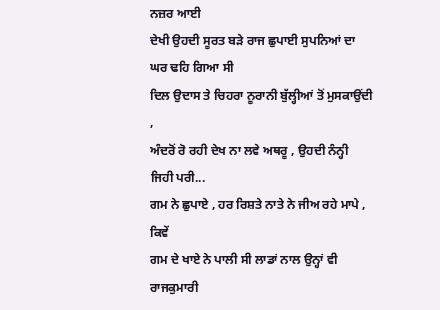ਨਜ਼ਰ ਆਈ
ਦੇਖੀ ਉਹਦੀ ਸੂਰਤ ਬੜੇ ਰਾਜ ਛੁਪਾਈ ਸੁਪਨਿਆਂ ਦਾ ਘਰ ਢਹਿ ਗਿਆ ਸੀ
ਦਿਲ ਉਦਾਸ ਤੇ ਚਿਹਰਾ ਨੂਰਾਨੀ ਬੁੱਲ੍ਹੀਆਂ ਤੋਂ ਮੁਸਕਾਉਂਦੀ ,
ਅੰਦਰੋਂ ਰੋ ਰਹੀ ਦੇਖ ਨਾ ਲਵੇ ਅਥਰੂ , ਉਹਦੀ ਨੰਨ੍ਹੀ ਜਿਹੀ ਪਰੀ...
ਗਮ ਨੇ ਛੁਪਾਏ , ਹਰ ਰਿਸ਼ਤੇ ਨਾਤੇ ਨੇ ਜੀਅ ਰਹੇ ਮਾਪੇ , ਕਿਵੇਂ
ਗਮ ਦੇ ਖਾਏ ਨੇ ਪਾਲੀ ਸੀ ਲਾਡਾਂ ਨਾਲ ਉਨ੍ਹਾਂ ਵੀ ਰਾਜਕੁਮਾਰੀ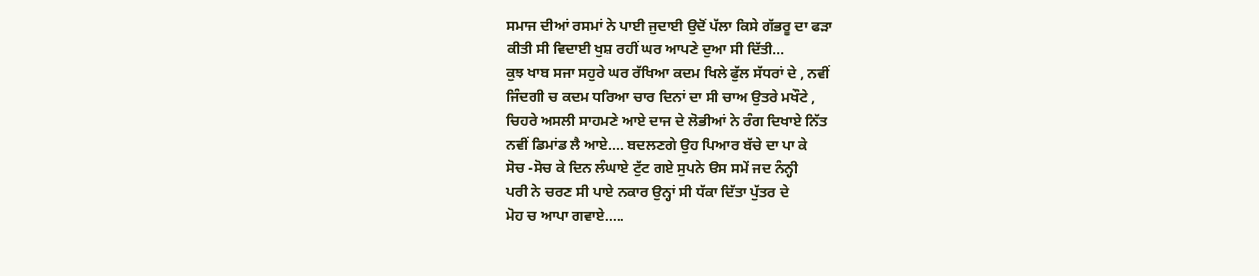ਸਮਾਜ ਦੀਆਂ ਰਸਮਾਂ ਨੇ ਪਾਈ ਜੁਦਾਈ ਉਦੋਂ ਪੱਲਾ ਕਿਸੇ ਗੱਭਰੂ ਦਾ ਫੜਾ
ਕੀਤੀ ਸੀ ਵਿਦਾਈ ਖੁਸ਼ ਰਹੀਂ ਘਰ ਆਪਣੇ ਦੁਆ ਸੀ ਦਿੱਤੀ...
ਕੁਝ ਖਾਬ ਸਜਾ ਸਹੁਰੇ ਘਰ ਰੱਖਿਆ ਕਦਮ ਖਿਲੇ ਫੁੱਲ ਸੱਧਰਾਂ ਦੇ , ਨਵੀਂ
ਜਿੰਦਗੀ ਚ ਕਦਮ ਧਰਿਆ ਚਾਰ ਦਿਨਾਂ ਦਾ ਸੀ ਚਾਅ ਉਤਰੇ ਮਖੌਟੇ ,
ਚਿਹਰੇ ਅਸਲੀ ਸਾਹਮਣੇ ਆਏ ਦਾਜ ਦੇ ਲੋਭੀਆਂ ਨੇ ਰੰਗ ਦਿਖਾਏ ਨਿੱਤ
ਨਵੀਂ ਡਿਮਾਂਡ ਲੈ ਆਏ.... ਬਦਲਣਗੇ ਉਹ ਪਿਆਰ ਬੱਚੇ ਦਾ ਪਾ ਕੇ
ਸੋਚ -ਸੋਚ ਕੇ ਦਿਨ ਲੰਘਾਏ ਟੁੱਟ ਗਏ ਸੁਪਨੇ ੳਸ ਸਮੇਂ ਜਦ ਨੰਨ੍ਹੀ
ਪਰੀ ਨੇ ਚਰਣ ਸੀ ਪਾਏ ਨਕਾਰ ਉਨ੍ਹਾਂ ਸੀ ਧੱਕਾ ਦਿੱਤਾ ਪੁੱਤਰ ਦੇ
ਮੋਹ ਚ ਆਪਾ ਗਵਾਏ.....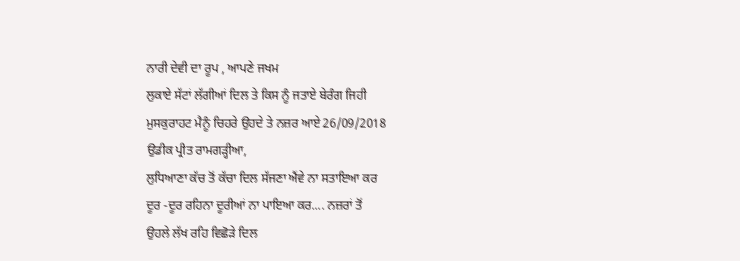ਨਾਰੀ ਦੇਵੀ ਦਾ ਰੂਪ , ਆਪਣੇ ਜਖਮ
ਲੁਕਾਏ ਸੱਟਾਂ ਲੱਗੀਆਂ ਦਿਲ ਤੇ ਕਿਸ ਨੂੰ ਜਤਾਏ ਬੇਰੰਗ ਜਿਹੀ
ਮੁਸਕੁਰਾਹਟ ਮੈਨੂੰ ਚਿਹਰੇ ਉਹਦੇ ਤੇ ਨਜ਼ਰ ਆਏ 26/09/2018
ਉਡੀਕ ਪ੍ਰੀਤ ਰਾਮਗੜ੍ਹੀਆ,
ਲੁਧਿਆਣਾ ਕੱਚ ਤੋਂ ਕੱਚਾ ਦਿਲ ਸੱਜਣਾ ਐਂਵੇ ਨਾ ਸਤਾਇਆ ਕਰ
ਦੂਰ -ਦੂਰ ਰਹਿਨਾ ਦੂਰੀਆਂ ਨਾ ਪਾਇਆ ਕਰ.... ਨਜ਼ਰਾਂ ਤੋਂ
ਉਹਲੇ ਲੱਖ ਰਹਿ ਵਿਛੋੜੇ ਦਿਲ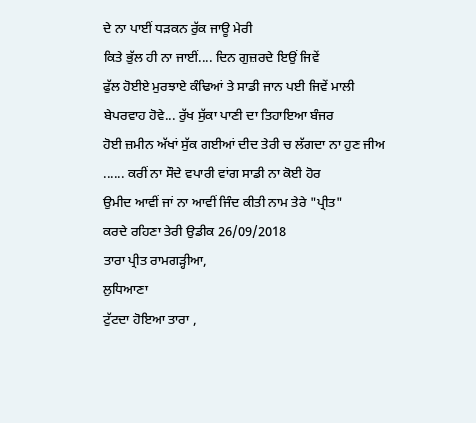ਦੇ ਨਾ ਪਾਈਂ ਧੜਕਨ ਰੁੱਕ ਜਾਊ ਮੇਰੀ
ਕਿਤੇ ਭੁੱਲ ਹੀ ਨਾ ਜਾਈਂ.... ਦਿਨ ਗੁਜ਼ਰਦੇ ਇਉਂ ਜਿਵੇਂ
ਫੁੱਲ ਹੋਈਏ ਮੁਰਝਾਏ ਕੰਢਿਆਂ ਤੇ ਸਾਡੀ ਜਾਨ ਪਈ ਜਿਵੇਂ ਮਾਲੀ
ਬੇਪਰਵਾਹ ਹੋਵੇ... ਰੁੱਖ ਸੁੱਕਾ ਪਾਣੀ ਦਾ ਤਿਹਾਇਆ ਬੰਜਰ
ਹੋਈ ਜ਼ਮੀਨ ਅੱਖਾਂ ਸੁੱਕ ਗਈਆਂ ਦੀਦ ਤੇਰੀ ਚ ਲੱਗਦਾ ਨਾ ਹੁਣ ਜੀਅ
...... ਕਰੀਂ ਨਾ ਸੌਦੇ ਵਪਾਰੀ ਵਾਂਗ ਸਾਡੀ ਨਾ ਕੋਈ ਹੋਰ
ਉਮੀਦ ਆਵੀਂ ਜਾਂ ਨਾ ਆਵੀਂ ਜਿੰਦ ਕੀਤੀ ਨਾਮ ਤੇਰੇ "ਪ੍ਰੀਤ"
ਕਰਦੇ ਰਹਿਣਾ ਤੇਰੀ ਉਡੀਕ 26/09/2018
ਤਾਰਾ ਪ੍ਰੀਤ ਰਾਮਗੜ੍ਹੀਆ,
ਲੁਧਿਆਣਾ
ਟੁੱਟਦਾ ਹੋਇਆ ਤਾਰਾ ,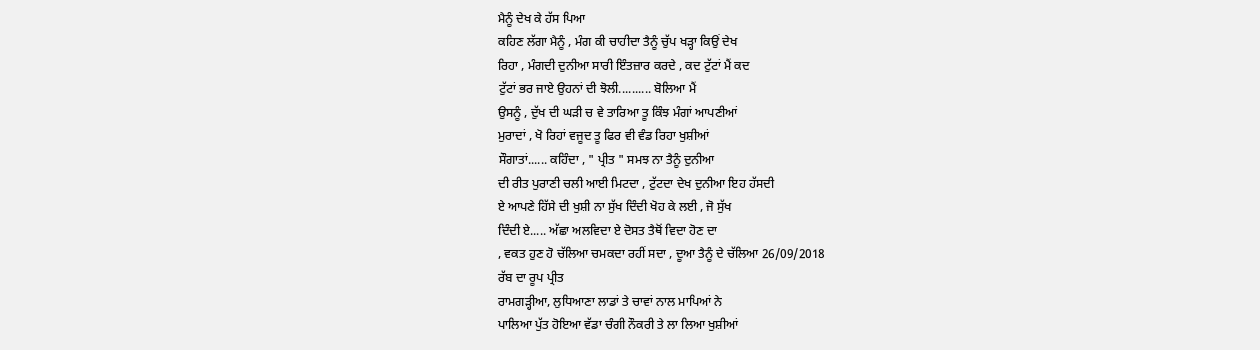ਮੈਨੂੰ ਦੇਖ ਕੇ ਹੱਸ ਪਿਆ
ਕਹਿਣ ਲੱਗਾ ਮੈਨੂੰ , ਮੰਗ ਕੀ ਚਾਹੀਦਾ ਤੈਨੂੰ ਚੁੱਪ ਖੜ੍ਹਾ ਕਿਉਂ ਦੇਖ
ਰਿਹਾ , ਮੰਗਦੀ ਦੁਨੀਆ ਸਾਰੀ ਇੰਤਜ਼ਾਰ ਕਰਦੇ , ਕਦ ਟੁੱਟਾਂ ਮੈਂ ਕਦ
ਟੁੱਟਾਂ ਭਰ ਜਾਏ ਉਹਨਾਂ ਦੀ ਝੋਲੀ.......... ਬੋਲਿਆ ਮੈਂ
ਉਸਨੂੰ , ਦੁੱਖ ਦੀ ਘੜੀ ਚ ਵੇ ਤਾਰਿਆ ਤੂ ਕਿੰਝ ਮੰਗਾਂ ਆਪਣੀਆਂ
ਮੁਰਾਦਾਂ , ਖੋ ਰਿਹਾਂ ਵਜੂਦ ਤੂ ਫਿਰ ਵੀ ਵੰਡ ਰਿਹਾ ਖੁਸ਼ੀਆਂ
ਸੌਗਾਤਾਂ...... ਕਹਿੰਦਾ , " ਪ੍ਰੀਤ " ਸਮਝ ਨਾ ਤੈਨੂੰ ਦੁਨੀਆ
ਦੀ ਰੀਤ ਪੁਰਾਣੀ ਚਲੀ ਆਈ ਮਿਟਦਾ , ਟੁੱਟਦਾ ਦੇਖ ਦੁਨੀਆ ਇਹ ਹੱਸਦੀ
ਏ ਆਪਣੇ ਹਿੱਸੇ ਦੀ ਖੁਸ਼ੀ ਨਾ ਸੁੱਖ ਦਿੰਦੀ ਖੋਹ ਕੇ ਲਈ , ਜੋ ਸੁੱਖ
ਦਿੰਦੀ ਏ..... ਅੱਛਾ ਅਲਵਿਦਾ ਏ ਦੋਸਤ ਤੈਥੋਂ ਵਿਦਾ ਹੋਣ ਦਾ
, ਵਕਤ ਹੁਣ ਹੋ ਚੱਲਿਆ ਚਮਕਦਾ ਰਹੀਂ ਸਦਾ , ਦੂਆ ਤੈਨੂੰ ਦੇ ਚੱਲਿਆ 26/09/2018
ਰੱਬ ਦਾ ਰੂਪ ਪ੍ਰੀਤ
ਰਾਮਗੜ੍ਹੀਆ, ਲੁਧਿਆਣਾ ਲਾਡਾਂ ਤੇ ਚਾਵਾਂ ਨਾਲ ਮਾਪਿਆਂ ਨੇ
ਪਾਲਿਆ ਪੁੱਤ ਹੋਇਆ ਵੱਡਾ ਚੰਗੀ ਨੌਕਰੀ ਤੇ ਲਾ ਲਿਆ ਖੁਸ਼ੀਆਂ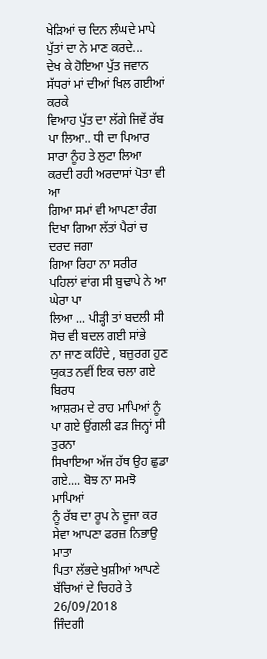ਖੇੜਿਆਂ ਚ ਦਿਨ ਲੰਘਦੇ ਮਾਪੇ ਪੁੱਤਾਂ ਦਾ ਨੇ ਮਾਣ ਕਰਦੇ...
ਦੇਖ ਕੇ ਹੋਇਆ ਪੁੱਤ ਜਵਾਨ ਸੱਧਰਾਂ ਮਾਂ ਦੀਆਂ ਖਿਲ ਗਈਆਂ ਕਰਕੇ
ਵਿਆਹ ਪੁੱਤ ਦਾ ਲੱਗੇ ਜਿਵੇਂ ਰੱਬ ਪਾ ਲਿਆ.. ਧੀ ਦਾ ਪਿਆਰ
ਸਾਰਾ ਨੂੰਹ ਤੇ ਲੁਟਾ ਲਿਆ ਕਰਦੀ ਰਹੀ ਅਰਦਾਸਾਂ ਪੋਤਾ ਵੀ ਆ
ਗਿਆ ਸਮਾਂ ਵੀ ਆਪਣਾ ਰੰਗ ਦਿਖਾ ਗਿਆ ਲੱਤਾਂ ਪੈਰਾਂ ਚ ਦਰਦ ਜਗਾ
ਗਿਆ ਰਿਹਾ ਨਾ ਸਰੀਰ ਪਹਿਲਾਂ ਵਾਂਗ ਸੀ ਬੁਢਾਪੇ ਨੇ ਆ ਘੇਰਾ ਪਾ
ਲਿਆ ... ਪੀੜ੍ਹੀ ਤਾਂ ਬਦਲੀ ਸੀ ਸੋਚ ਵੀ ਬਦਲ ਗਈ ਸਾਂਭੇ
ਨਾ ਜਾਣ ਕਹਿੰਦੇ , ਬਜ਼ੁਰਗ ਹੁਣ ਯੁਕਤ ਨਵੀਂ ਇਕ ਚਲਾ ਗਏ ਬਿਰਧ
ਆਸ਼ਰਮ ਦੇ ਰਾਹ ਮਾਪਿਆਂ ਨੂੰ ਪਾ ਗਏ ਉਂਗਲੀ ਫੜ ਜਿਨ੍ਹਾਂ ਸੀ ਤੁਰਨਾ
ਸਿਖਾਇਆ ਅੱਜ ਹੱਥ ਉਹ ਛੁਡਾ ਗਏ.... ਬੋਝ ਨਾ ਸਮਝੋ ਮਾਪਿਆਂ
ਨੂੰ ਰੱਬ ਦਾ ਰੂਪ ਨੇ ਦੂਜਾ ਕਰ ਸੇਵਾ ਆਪਣਾ ਫਰਜ਼ ਨਿਭਾਉ ਮਾਤਾ
ਪਿਤਾ ਲੱਭਦੇ ਖੁਸ਼ੀਆਂ ਆਪਣੇ ਬੱਚਿਆਂ ਦੇ ਚਿਹਰੇ ਤੇ 26/09/2018
ਜਿੰਦਗੀ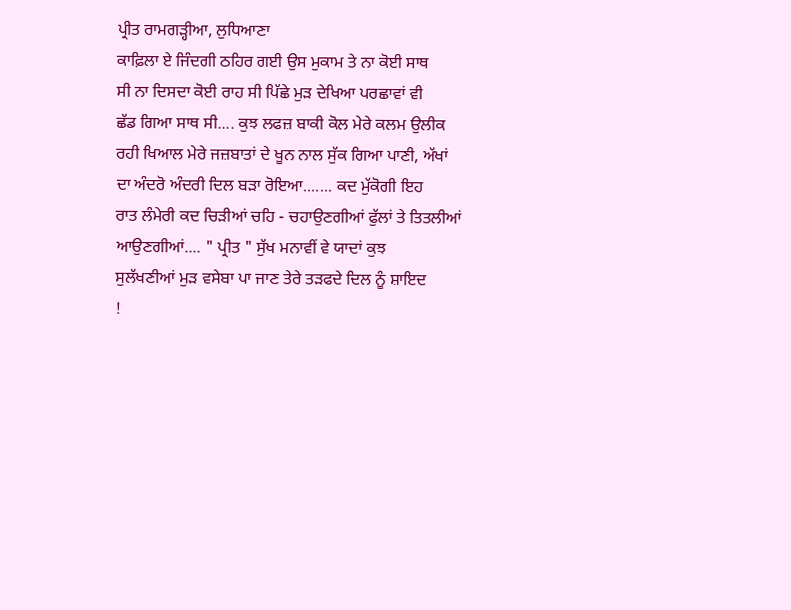ਪ੍ਰੀਤ ਰਾਮਗੜ੍ਹੀਆ, ਲੁਧਿਆਣਾ
ਕਾਫ਼ਿਲਾ ਏ ਜਿੰਦਗੀ ਠਹਿਰ ਗਈ ਉਸ ਮੁਕਾਮ ਤੇ ਨਾ ਕੋਈ ਸਾਥ
ਸੀ ਨਾ ਦਿਸਦਾ ਕੋਈ ਰਾਹ ਸੀ ਪਿੱਛੇ ਮੁੜ ਦੇਖਿਆ ਪਰਛਾਵਾਂ ਵੀ
ਛੱਡ ਗਿਆ ਸਾਥ ਸੀ.... ਕੁਝ ਲਫਜ਼ ਬਾਕੀ ਕੋਲ ਮੇਰੇ ਕਲਮ ਉਲੀਕ
ਰਹੀ ਖਿਆਲ ਮੇਰੇ ਜਜ਼ਬਾਤਾਂ ਦੇ ਖੂਨ ਨਾਲ ਸੁੱਕ ਗਿਆ ਪਾਣੀ, ਅੱਖਾਂ
ਦਾ ਅੰਦਰੋ ਅੰਦਰੀ ਦਿਲ ਬੜਾ ਰੋਇਆ....... ਕਦ ਮੁੱਕੋਗੀ ਇਹ
ਰਾਤ ਲੰਮੇਰੀ ਕਦ ਚਿੜੀਆਂ ਚਹਿ - ਚਹਾਉਣਗੀਆਂ ਫੁੱਲਾਂ ਤੇ ਤਿਤਲੀਆਂ
ਆਉਣਗੀਆਂ.... " ਪ੍ਰੀਤ " ਸੁੱਖ ਮਨਾਵੀਂ ਵੇ ਯਾਦਾਂ ਕੁਝ
ਸੁਲੱਖਣੀਆਂ ਮੁੜ ਵਸੇਬਾ ਪਾ ਜਾਣ ਤੇਰੇ ਤੜਫਦੇ ਦਿਲ ਨੂੰ ਸ਼ਾਇਦ
!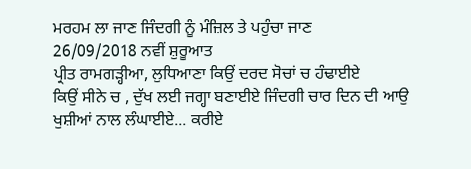ਮਰਹਮ ਲਾ ਜਾਣ ਜਿੰਦਗੀ ਨੂੰ ਮੰਜ਼ਿਲ ਤੇ ਪਹੁੰਚਾ ਜਾਣ
26/09/2018 ਨਵੀਂ ਸ਼ੁਰੂਆਤ
ਪ੍ਰੀਤ ਰਾਮਗੜ੍ਹੀਆ, ਲੁਧਿਆਣਾ ਕਿਉਂ ਦਰਦ ਸੋਚਾਂ ਚ ਹੰਢਾਈਏ
ਕਿਉਂ ਸੀਨੇ ਚ , ਦੁੱਖ ਲਈ ਜਗ੍ਹਾ ਬਣਾਈਏ ਜਿੰਦਗੀ ਚਾਰ ਦਿਨ ਦੀ ਆਉ
ਖੁਸ਼ੀਆਂ ਨਾਲ ਲੰਘਾਈਏ... ਕਰੀਏ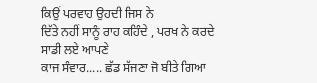ਕਿਉਂ ਪਰਵਾਹ ਉਹਦੀ ਜਿਸ ਨੇ
ਦਿੱਤੇ ਨਹੀਂ ਸਾਨੂੰ ਰਾਹ ਕਹਿੰਦੇ , ਪਰਖ ਨੇ ਕਰਦੇ ਸਾਡੀ ਲਏ ਆਪਣੇ
ਕਾਜ ਸੰਵਾਰ..... ਛੱਡ ਸੱਜਣਾ ਜੋ ਬੀਤੇ ਗਿਆ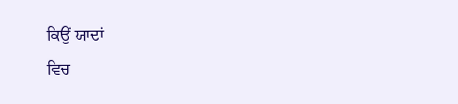ਕਿਉਂ ਯਾਦਾਂ
ਵਿਚ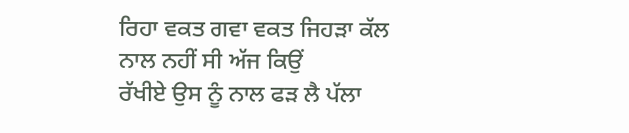ਰਿਹਾ ਵਕਤ ਗਵਾ ਵਕਤ ਜਿਹੜਾ ਕੱਲ ਨਾਲ ਨਹੀਂ ਸੀ ਅੱਜ ਕਿਉਂ
ਰੱਖੀਏ ਉਸ ਨੂੰ ਨਾਲ ਫੜ ਲੈ ਪੱਲਾ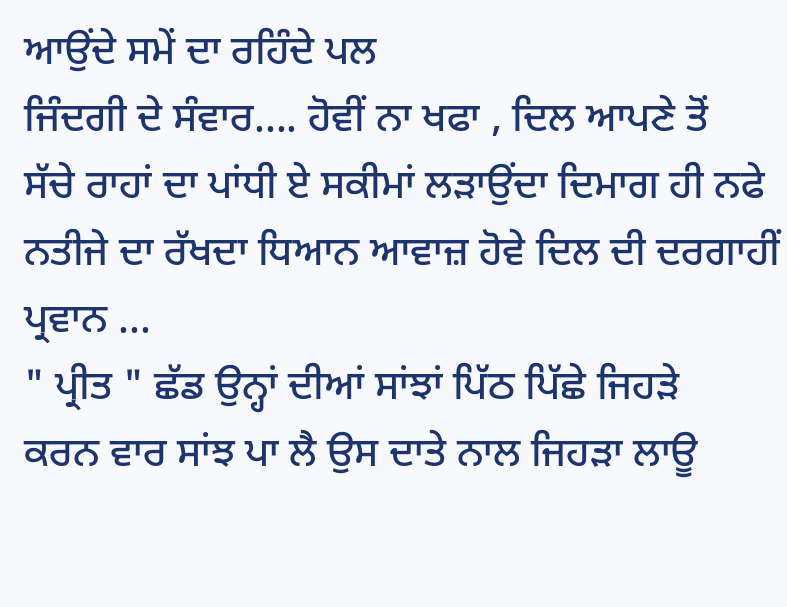ਆਉਂਦੇ ਸਮੇਂ ਦਾ ਰਹਿੰਦੇ ਪਲ
ਜਿੰਦਗੀ ਦੇ ਸੰਵਾਰ.... ਹੋਵੀਂ ਨਾ ਖਫਾ , ਦਿਲ ਆਪਣੇ ਤੋਂ
ਸੱਚੇ ਰਾਹਾਂ ਦਾ ਪਾਂਧੀ ਏ ਸਕੀਮਾਂ ਲੜਾਉਂਦਾ ਦਿਮਾਗ ਹੀ ਨਫੇ
ਨਤੀਜੇ ਦਾ ਰੱਖਦਾ ਧਿਆਨ ਆਵਾਜ਼ ਹੋਵੇ ਦਿਲ ਦੀ ਦਰਗਾਹੀਂ ਪ੍ਰਵਾਨ ...
" ਪ੍ਰੀਤ " ਛੱਡ ਉਨ੍ਹਾਂ ਦੀਆਂ ਸਾਂਝਾਂ ਪਿੱਠ ਪਿੱਛੇ ਜਿਹੜੇ
ਕਰਨ ਵਾਰ ਸਾਂਝ ਪਾ ਲੈ ਉਸ ਦਾਤੇ ਨਾਲ ਜਿਹੜਾ ਲਾਊ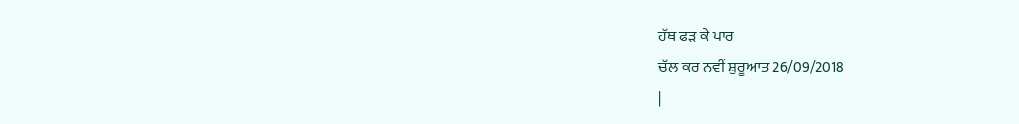ਹੱਥ ਫੜ ਕੇ ਪਾਰ
ਚੱਲ ਕਰ ਨਵੀਂ ਸ਼ੁਰੂਆਤ 26/09/2018
|